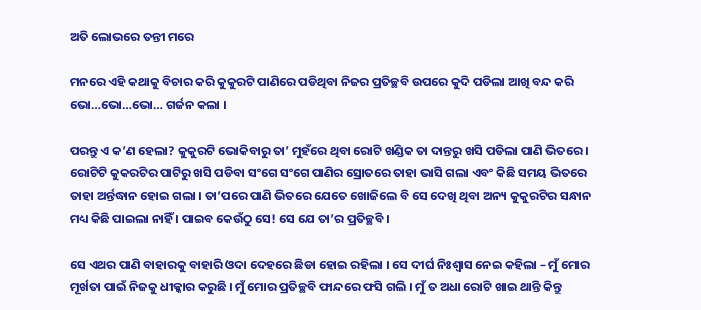ଅତି ଲୋଭରେ ତନ୍ତୀ ମରେ

ମନରେ ଏହି କଥାକୁ ବିଚାର କରି କୁକୁରଟି ପାଣିରେ ପଡିଥିବା ନିଜର ପ୍ରତିଚ୍ଛବି ଉପରେ କୁଦି ପଡିଲା ଆଖି ବନ୍ଦ କରି ଭୋ…ଭୋ…ଭୋ… ଗର୍ଜନ କଲା ।

ପରନ୍ତୁ ଏ କ’ଣ ହେଲା? କୁକୁରଟି ଭୋକିବାରୁ ତା’ ମୁହଁରେ ଥିବା ରୋଟି ଖଣ୍ଡିକ ତା ଦାନ୍ତରୁ ଖସି ପଡିଲା ପାଣି ଭିତରେ । ରୋଟିଟି କୁକରଟିର ପାଟିରୁ ଖସି ପଡିବା ସଂଗେ ସଂଗେ ପାଣିର ସ୍ରୋତରେ ତାହା ଭାସି ଗଲା ଏବଂ କିଛି ସମୟ ଭିତରେ ତାହା ଅର୍ନ୍ତଦ୍ଧାନ ହୋଇ ଗଲା । ତା’ପରେ ପାଣି ଭିତରେ ଯେତେ ଖୋଜିଲେ ବି ସେ ଦେଖି ଥିବା ଅନ୍ୟ କୁକୁରଟିର ସନ୍ଧାନ ମଧ୍ୟ କିଛି ପାଇଲା ନାହିଁ । ପାଇବ କେଉଁଠୁ ସେ! ସେ ଯେ ତା’ର ପ୍ରତିଚ୍ଛବି ।

ସେ ଏଥର ପାଣି ବାହାରକୁ ବାହାରି ଓଦା ଦେହରେ ଛିଡା ହୋଇ ରହିଲା । ସେ ଦୀର୍ଘ ନିଃଶ୍ୱାସ ନେଇ କହିଲା – ମୁଁ ମୋର ମୂର୍ଖତା ପାଇଁ ନିଜକୁ ଧୀକ୍କାର କରୁଛି । ମୁଁ ମୋର ପ୍ରତିଚ୍ଛବି ଫାନ୍ଦରେ ଫସି ଗଲି । ମୁଁ ତ ଅଧା ରୋଟି ଖାଇ ଥାନ୍ତି କିନ୍ତୁ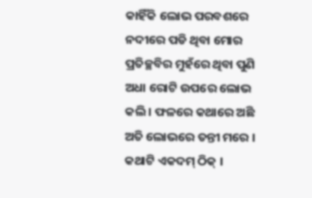କାହିଁକି ଲୋଭ ପରବଶରେ ନଦୀରେ ପଡି ଥିବା ମୋର ପ୍ରତିଚ୍ଛବିର ମୁହଁରେ ଥିବା ପୁଣି ଅଧା ରୋଟି ଉପରେ ଲୋଭ କଲି । ଫଳରେ କଥାରେ ଅଛି ଅତି ଲୋଭରେ ତନ୍ତୀ ମରେ । କଥାଟି ଏକଦମ୍ ଠିକ୍ ।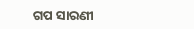ଗପ ସାରଣୀ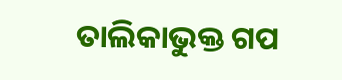ତାଲିକାଭୁକ୍ତ ଗପ